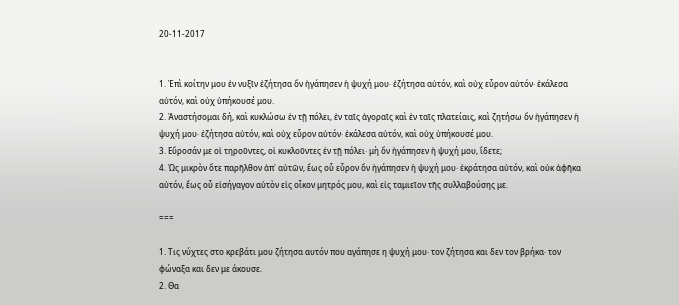20-11-2017


1. Ἐπὶ κοίτην μου ἐν νυξῖν ἐζήτησα ὅν ἠγάπησεν ἡ ψυχή μου· ἐζήτησα αὐτόν, καὶ οὐχ εὗρον αὐτόν· ἐκάλεσα αὐτόν, καὶ οὐχ ὑπήκουσέ μου.
2. Ἀναστήσομαι δή, καὶ κυκλώσω ἐν τῇ πόλει, ἐν ταῖς ἀγοραῖς καὶ ἐν ταῖς πλατείαις, καὶ ζητήσω ὅν ἠγάπησεν ἡ ψυχή μου· ἐζήτησα αὐτόν, καὶ οὐχ εὗρον αὐτόν· ἐκάλεσα αὐτόν, καὶ οὐχ ὑπήκουσέ μου.
3. Εὕροσάν με οἱ τηροῦντες, οἱ κυκλοῦντες ἐν τῇ πόλει· μὴ ὅν ἠγάπησεν ἡ ψυχή μου, ἴδετε;
4. Ὡς μικρὸν ὅτε παρῆλθον ἀπ᾽ αὐτῶν, ἕως οὗ εὗρον ὅν ἠγάπησεν ἡ ψυχή μου· ἐκράτησα αὐτόν, καὶ οὐκ ἀφῆκα αὐτόν, ἕως οὗ εἰσήγαγον αὐτὸν εἰς οἶκον μητρός μου, καὶ εἰς ταμιεῖον τῆς συλλαβούσης με.

===

1. Τις νύχτες στο κρεβάτι μου ζήτησα αυτόν που αγάπησε η ψυχή μου· τον ζήτησα και δεν τον βρήκα· τον φώναξα και δεν με άκουσε.
2. Θα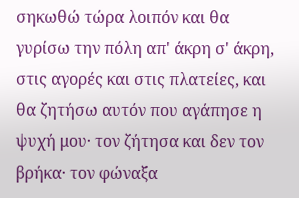σηκωθώ τώρα λοιπόν και θα γυρίσω την πόλη απ' άκρη σ' άκρη, στις αγορές και στις πλατείες, και θα ζητήσω αυτόν που αγάπησε η ψυχή μου· τον ζήτησα και δεν τον βρήκα· τον φώναξα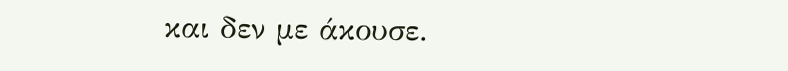και δεν με άκουσε.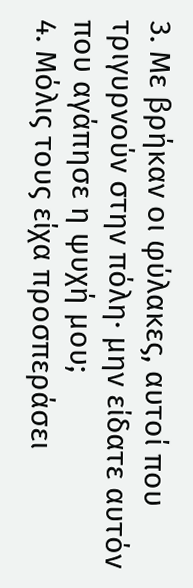3. Με βρήκαν οι φύλακες, αυτοί που τριγυρνούν στην πόλη· μην είδατε αυτόν που αγάπησε η ψυχή μου;
4. Μόλις τους είχα προσπεράσει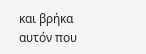και βρήκα αυτόν που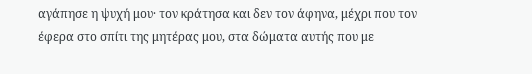αγάπησε η ψυχή μου· τον κράτησα και δεν τον άφηνα, μέχρι που τον έφερα στο σπίτι της μητέρας μου, στα δώματα αυτής που με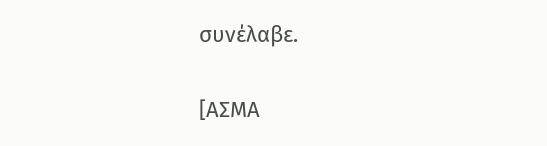συνέλαβε.


[ΑΣΜΑ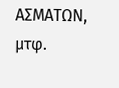ΑΣΜΑΤΩΝ, μτφ.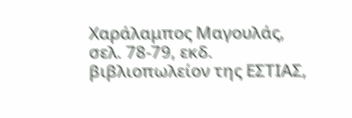Χαράλαμπος Μαγουλάς, σελ. 78-79, εκδ. βιβλιοπωλείον της ΕΣΤΙΑΣ,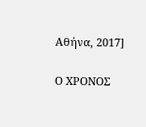Αθήνα, 2017]

Ο ΧΡΟΝΟΣ